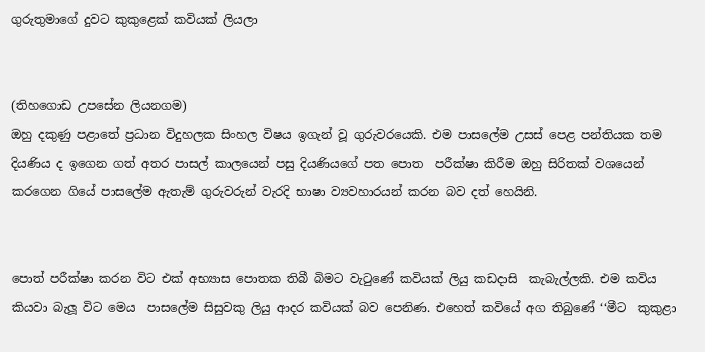ගුරුතුමාගේ දුවට කුකුළෙක් කවියක් ලියලා


(තිහගොඩ උපසේන ලියනගම)
ඔහු දකුණු පළාතේ ප්‍රධාන විදුහලක සිංහල විෂය ඉගැන් වූ ගුරුවරයෙකි. එම පාසලේම උසස් පෙළ පන්තියක තම දියණිය ද ඉගෙන ගත් අතර පාසල් කාලයෙන් පසු දියණියගේ පත පොත  පරීක්ෂා කිරීම ඔහු සිරිතක් වශයෙන් කරගෙන ගියේ පාසලේම ඇතැම් ගුරුවරුන් වැරදි භාෂා ව්‍යවහාරයන් කරන බව දත් හෙයිනි.


පොත් පරීක්ෂා කරන විට එක් අභ්‍යාස පොතක තිබී බිමට වැටුණේ කවියක් ලියු කඩදාසි  කැබැල්ලකි. එම කවිය කියවා බැලූ විට මෙය  පාසලේම සිසුවකු ලියු ආදර කවියක් බව පෙනිණ. එහෙත් කවියේ අග තිබුණේ ‘‘මීට  කුකුළා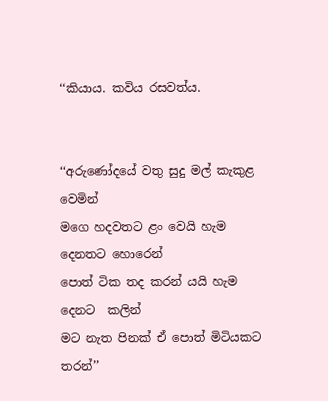‘‘කියාය. කවිය රසවත්ය.


‘‘අරුණෝදයේ වතු සුදු මල් කැකුළ වෙමින්
මගෙ හදවතට ළං වෙයි හැම දෙනතට හොරෙන්
පොත් ටික තද කරන් යයි හැම දෙනට  කලින්
මට නැත පිනක් ඒ පොත් මිටියකට තරන්’’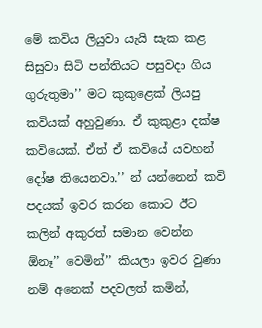මේ කවිය ලියුවා යැයි සැක කළ සිසුවා සිටි පන්තියට පසුවදා ගිය ගුරුතුමා’’ මට කුකුළෙක් ලියපු කවියක් අහුවුණා. ඒ කුකුළා දක්ෂ කවියෙක්. ඒත් ඒ කවියේ යවහන් දෝෂ තියෙනවා.’’ න් යන්නෙන් කවි පදයක් ඉවර කරන කොට ඊට කලින් අකුරත් සමාන වෙන්න  ඕනෑ’’ වෙමින්’’ කියලා ඉවර වුණා නම් අනෙක් පදවලත් කමින්,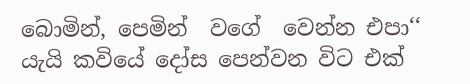බොමින්, පෙමින්  වගේ  වෙන්න එපා‘‘ යැයි කවියේ දෝස පෙන්වන විට එක්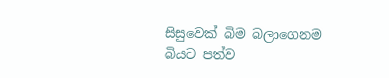සිසුවෙක් බිම බලාගෙනම බියට පත්ව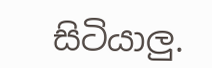සිටියාලු.